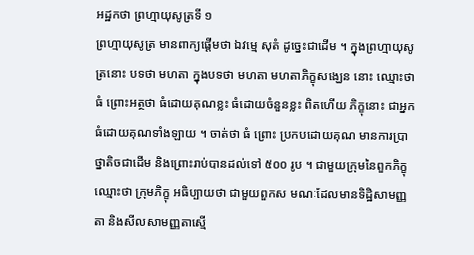អដ្ឋកថា ព្រហ្មាយុសូត្រទី ១
ព្រហ្មាយុសូត្រ មានពាក្យផ្តើមថា ឯវម្មេ សុតំ ដូច្នេះជាដើម ។ ក្នុងព្រហ្មាយុសូត្រនោះ បទថា មហតា ក្នុងបទថា មហតា មហតាភិក្ខុសង្ឃេន នោះ ឈ្មោះថា ធំ ព្រោះអត្ថថា ធំដោយគុណខ្លះ ធំដោយចំនួនខ្លះ ពិតហើយ ភិក្ខុនោះ ជាអ្នកធំដោយគុណទាំងឡាយ ។ ចាត់ថា ធំ ព្រោះ ប្រកបដោយគុណ មានការប្រាថ្នាតិចជាដើម និងព្រោះរាប់បានដល់ទៅ ៥០០ រូប ។ ជាមួយក្រុមនៃពួកភិក្ខុ ឈ្មោះថា ក្រុមភិក្ខុ អធិប្បាយថា ជាមួយពួកស មណៈដែលមានទិដ្ឋិសាមញ្ញតា និងសីលសាមញ្ញតាស្មើ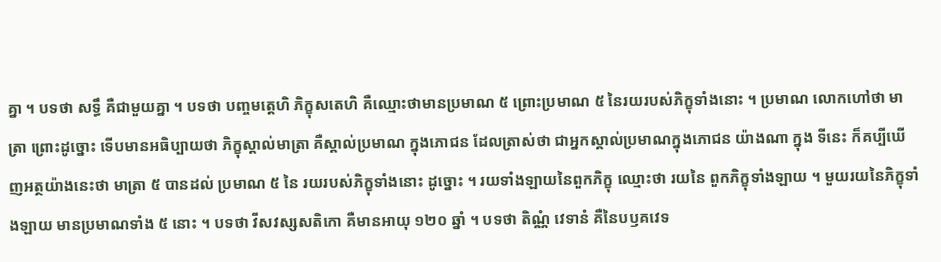គ្នា ។ បទថា សទ្ធឹ គឺជាមួយគ្នា ។ បទថា បញ្ចមត្តេហិ ភិក្ខុសតេហិ គឺឈ្មោះថាមានប្រមាណ ៥ ព្រោះប្រមាណ ៥ នៃរយរបស់ភិក្ខុទាំងនោះ ។ ប្រមាណ លោកហៅថា មាត្រា ព្រោះដូច្នោះ ទើបមានអធិប្បាយថា ភិក្ខុស្គាល់មាត្រា គឺស្គាល់ប្រមាណ ក្នុងភោជន ដែលត្រាស់ថា ជាអ្នកស្គាល់ប្រមាណក្នុងភោជន យ៉ាងណា ក្នុង ទីនេះ ក៏គប្បីឃើញអត្ថយ៉ាងនេះថា មាត្រា ៥ បានដល់ ប្រមាណ ៥ នៃ រយរបស់ភិក្ខុទាំងនោះ ដូច្នោះ ។ រយទាំងឡាយនៃពួកភិក្ខុ ឈ្មោះថា រយនៃ ពួកភិក្ខុទាំងឡាយ ។ មួយរយនៃភិក្ខុទាំងឡាយ មានប្រមាណទាំង ៥ នោះ ។ បទថា វីសវស្សសតិកោ គឺមានអាយុ ១២០ ឆ្នាំ ។ បទថា តិណ្ណំ វេទានំ គឺនៃបឫគវេទ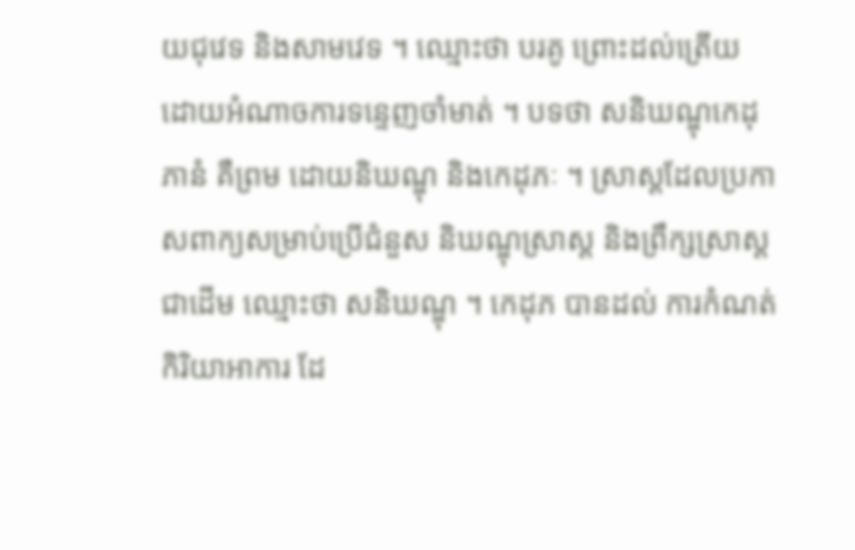យជុវេទ និងសាមវេទ ។ ឈ្មោះថា បរគូ ព្រោះដល់ត្រើយ ដោយអំណាចការទន្ទេញចាំមាត់ ។ បទថា សនិឃណ្ឌុកេដុភានំ គឺព្រម ដោយនិឃណ្ឌុ និងកេដុភៈ ។ ស្រាស្តដែលប្រកាសពាក្យសម្រាប់ប្រើជំនួស និឃណ្ឌុស្រាស្ត និងព្រឹក្សស្រាស្តជាដើម ឈ្មោះថា សនិឃណ្ឌុ ។ កេដុភ បានដល់ ការកំណត់កិរិយាអាការ ដែ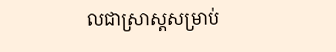លជាស្រាស្តសម្រាប់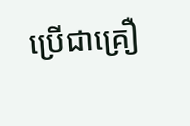ប្រើជាគ្រឿ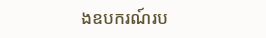ងឧបករណ៍រប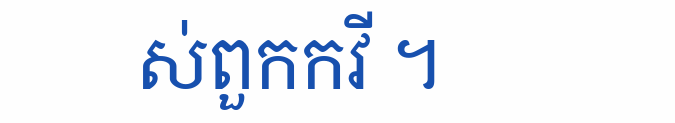ស់ពួកកវី ។